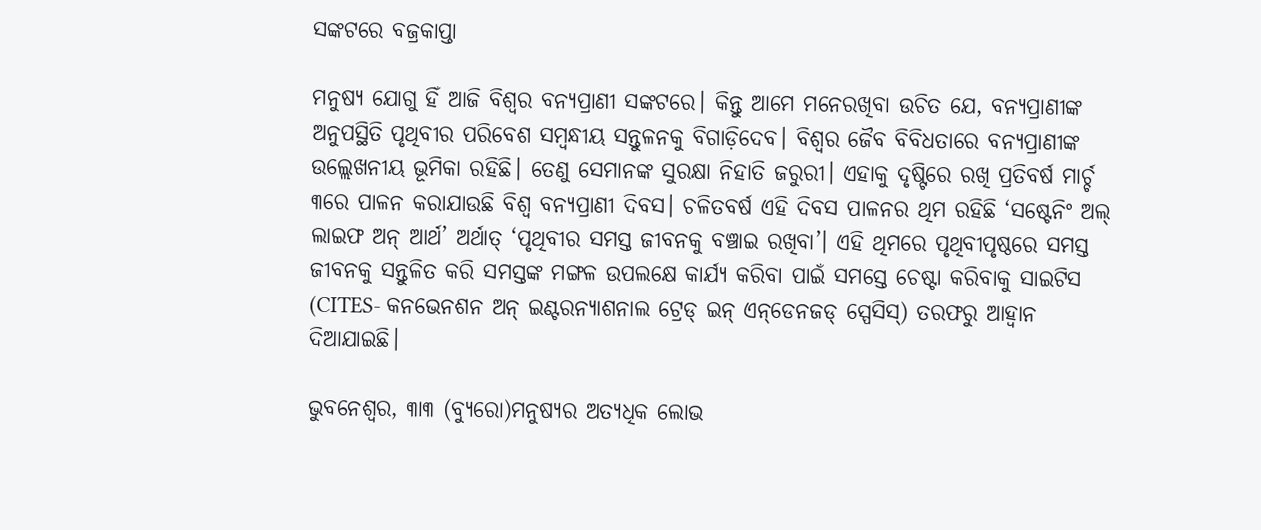ସଙ୍କଟରେ ବଜ୍ରକାପ୍ତା

ମନୁଷ୍ୟ ଯୋଗୁ ହିଁ ଆଜି ବିଶ୍ୱର ବନ୍ୟପ୍ରାଣୀ ସଙ୍କଟରେ। କିନ୍ତୁ ଆମେ ମନେରଖିବା ଉଚିତ ଯେ, ବନ୍ୟପ୍ରାଣୀଙ୍କ ଅନୁପସ୍ଥିତି ପୃଥିବୀର ପରିବେଶ ସମ୍ବନ୍ଧୀୟ ସନ୍ତୁଳନକୁ ବିଗାଡ଼ିଦେବ। ବିଶ୍ୱର ଜୈବ ବିବିଧତାରେ ବନ୍ୟପ୍ରାଣୀଙ୍କ ଉଲ୍ଲେଖନୀୟ ଭୂମିକା ରହିଛି। ତେଣୁ ସେମାନଙ୍କ ସୁରକ୍ଷା ନିହାତି ଜରୁରୀ। ଏହାକୁ ଦୃଷ୍ଟିରେ ରଖି ପ୍ରତିବର୍ଷ ମାର୍ଚ୍ଚ ୩ରେ ପାଳନ କରାଯାଉଛି ବିଶ୍ୱ ବନ୍ୟପ୍ରାଣୀ ଦିବସ। ଚଳିତବର୍ଷ ଏହି ଦିବସ ପାଳନର ଥିମ ରହିଛି ‘ସଷ୍ଟେନିଂ ଅଲ୍‌ ଲାଇଫ ଅନ୍‌ ଆର୍ଥ’ ଅର୍ଥାତ୍‌ ‘ପୃଥିବୀର ସମସ୍ତ ଜୀବନକୁ ବଞ୍ଚାଇ ରଖିବା’। ଏହି ଥିମରେ ପୃଥିବୀପୃଷ୍ଠରେ ସମସ୍ତ ଜୀବନକୁ ସନ୍ତୁଳିତ କରି ସମସ୍ତଙ୍କ ମଙ୍ଗଳ ଉପଲକ୍ଷେ କାର୍ଯ୍ୟ କରିବା ପାଇଁ ସମସ୍ତେ ଚେଷ୍ଟା କରିବାକୁ ସାଇଟିସ (CITES- କନଭେନଶନ ଅନ୍‌ ଇଣ୍ଟରନ୍ୟାଶନାଲ ଟ୍ରେଡ୍‌ ଇନ୍‌ ଏନ୍‌ଡେନଜଡ୍‌ ସ୍ପେସିସ୍‌) ତରଫରୁ ଆହ୍ବାନ ଦିଆଯାଇଛି।

ଭୁବନେଶ୍ୱର, ୩ା୩ (ବ୍ୟୁରୋ)ମନୁଷ୍ୟର ଅତ୍ୟଧିକ ଲୋଭ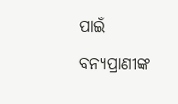ପାଇଁ ବନ୍ୟପ୍ରାଣୀଙ୍କ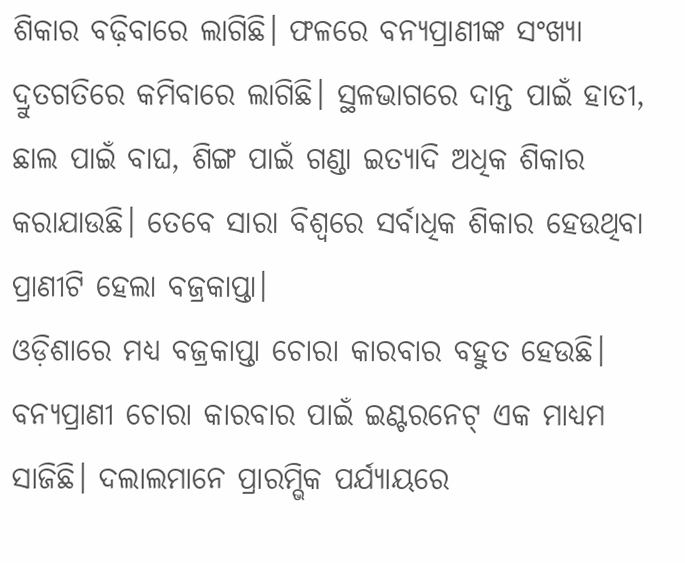ଶିକାର ବଢ଼ିବାରେ ଲାଗିଛି। ଫଳରେ ବନ୍ୟପ୍ରାଣୀଙ୍କ ସଂଖ୍ୟା ଦ୍ରୁତଗତିରେ କମିବାରେ ଲାଗିଛି। ସ୍ଥଳଭାଗରେ ଦାନ୍ତ ପାଇଁ ହାତୀ, ଛାଲ ପାଇଁ ବାଘ, ଶିଙ୍ଗ ପାଇଁ ଗଣ୍ଡା ଇତ୍ୟାଦି ଅଧିକ ଶିକାର କରାଯାଉଛି। ତେବେ ସାରା ବିଶ୍ୱରେ ସର୍ବାଧିକ ଶିକାର ହେଉଥିବା ପ୍ରାଣୀଟି ହେଲା ବଜ୍ରକାପ୍ତା।
ଓଡ଼ିଶାରେ ମଧ୍ୟ ବଜ୍ରକାପ୍ତା ଚୋରା କାରବାର ବହୁତ ହେଉଛି। ବନ୍ୟପ୍ରାଣୀ ଚୋରା କାରବାର ପାଇଁ ଇଣ୍ଟରନେଟ୍‌ ଏକ ମାଧ୍ୟମ ସାଜିଛି। ଦଲାଲମାନେ ପ୍ରାରମ୍ଭିକ ପର୍ଯ୍ୟାୟରେ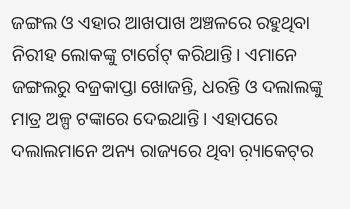ଜଙ୍ଗଲ ଓ ଏହାର ଆଖପାଖ ଅଞ୍ଚଳରେ ରହୁଥିବା ନିରୀହ ଲୋକଙ୍କୁ ଟାର୍ଗେଟ୍‌ କରିଥାନ୍ତି। ଏମାନେ ଜଙ୍ଗଲରୁ ବଜ୍ରକାପ୍ତା ଖୋଜନ୍ତି, ଧରନ୍ତି ଓ ଦଲାଲଙ୍କୁ ମାତ୍ର ଅଳ୍ପ ଟଙ୍କାରେ ଦେଇଥାନ୍ତି। ଏହାପରେ ଦଲାଲମାନେ ଅନ୍ୟ ରାଜ୍ୟରେ ଥିବା ର଼୍ୟାକେଟ୍‌ର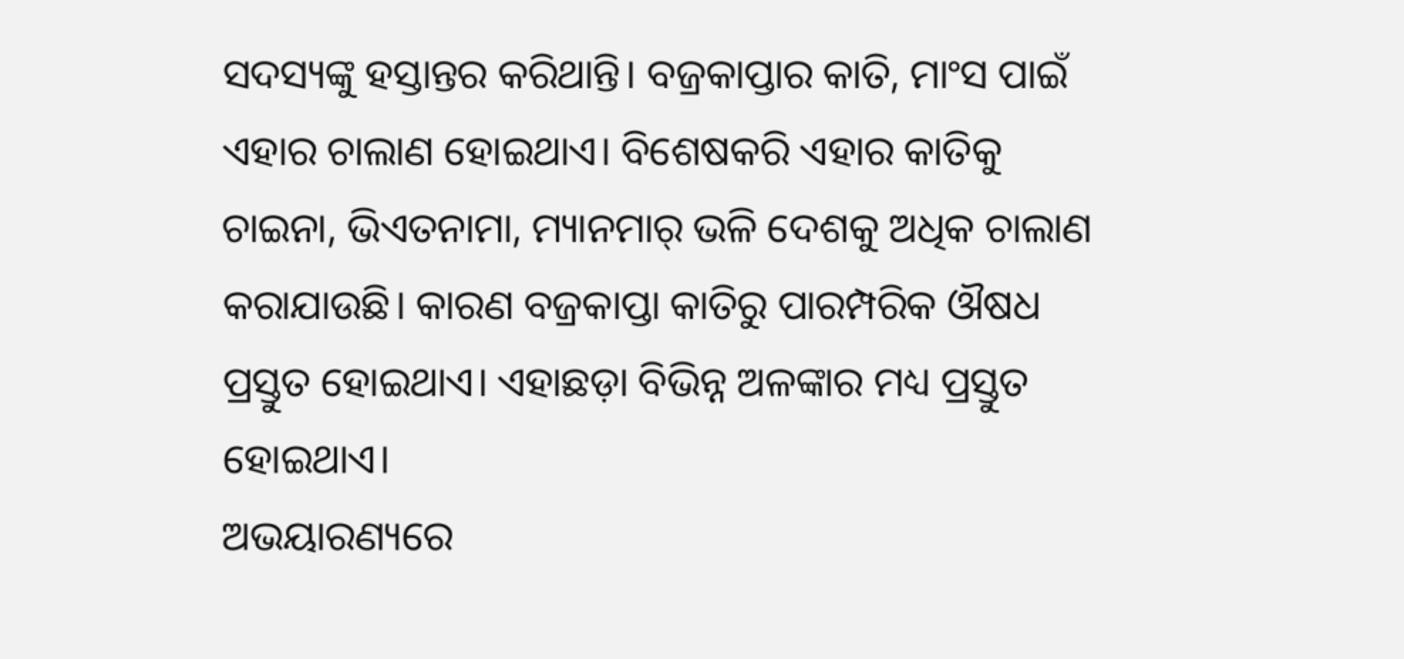ସଦସ୍ୟଙ୍କୁ ହସ୍ତାନ୍ତର କରିଥାନ୍ତି। ବଜ୍ରକାପ୍ତାର କାତି, ମାଂସ ପାଇଁ ଏହାର ଚାଲାଣ ହୋଇଥାଏ। ବିଶେଷକରି ଏହାର କାତିକୁ ଚାଇନା, ଭିଏତନାମା, ମ୍ୟାନମାର୍‌ ଭଳି ଦେଶକୁ ଅଧିକ ଚାଲାଣ କରାଯାଉଛି। କାରଣ ବଜ୍ରକାପ୍ତା କାତିରୁ ପାରମ୍ପରିକ ଔଷଧ ପ୍ରସ୍ତୁତ ହୋଇଥାଏ। ଏହାଛଡ଼ା ବିଭିନ୍ନ ଅଳଙ୍କାର ମଧ୍ୟ ପ୍ରସ୍ତୁତ ହୋଇଥାଏ।
ଅଭୟାରଣ୍ୟରେ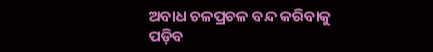ଅବାଧ ଚଳପ୍ରଚଳ ବନ୍ଦ କରିବାକୁ ପଡ଼ିବ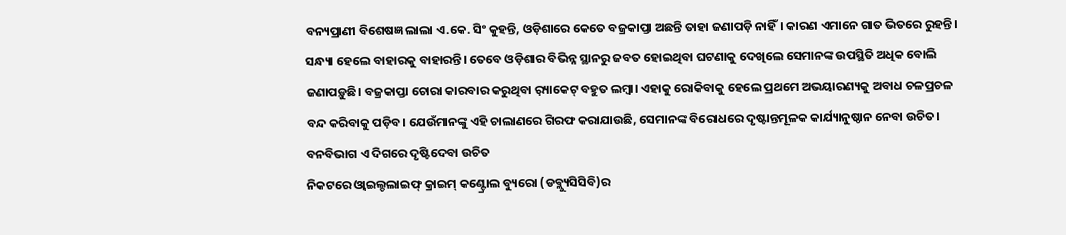ବନ୍ୟପ୍ରାଣୀ ବିଶେଷଜ୍ଞ ଲାଲା ଏ.କେ. ସିଂ କୁହନ୍ତି, ଓଡ଼ିଶାରେ କେତେ ବଜ୍ରକାପ୍ତା ଅଛନ୍ତି ତାହା ଜଣାପଡ଼ି ନାହିଁ। କାରଣ ଏମାନେ ଗାତ ଭିତରେ ରୁହନ୍ତି। ସନ୍ଧ୍ୟା ହେଲେ ବାହାରକୁ ବାହାରନ୍ତି। ତେବେ ଓଡ଼ିଶାର ବିଭିନ୍ନ ସ୍ଥାନରୁ ଜବତ ହୋଇଥିବା ଘଟଣାକୁ ଦେଖିଲେ ସେମାନଙ୍କ ଉପସ୍ଥିତି ଅଧିକ ବୋଲି ଜଣାପଡ଼ୁଛି। ବଜ୍ରକାପ୍ତା ଚୋରା କାରବାର କରୁଥିବା ର଼୍ୟାକେଟ୍‌ ବହୁତ ଲମ୍ବା। ଏହାକୁ ରୋକିବାକୁ ହେଲେ ପ୍ରଥମେ ଅଭୟାରଣ୍ୟକୁ ଅବାଧ ଚଳପ୍ରଚଳ ବନ୍ଦ କରିବାକୁ ପଡ଼ିବ। ଯେଉଁମାନଙ୍କୁ ଏହି ଚାଲାଣରେ ଗିରଫ କରାଯାଉଛି, ସେମାନଙ୍କ ବିରୋଧରେ ଦୃଷ୍ଟାନ୍ତମୂଳକ କାର୍ଯ୍ୟାନୁଷ୍ଠାନ ନେବା ଉଚିତ।
ବନବିଭାଗ ଏ ଦିଗରେ ଦୃଷ୍ଟିଦେବା ଉଚିତ
ନିକଟରେ ଓ୍ବାଇଲ୍ଡଲାଇଫ୍‌ କ୍ରାଇମ୍‌ କଣ୍ଟ୍ରୋଲ ବ୍ୟୁରୋ (ଡବ୍ଲ୍ୟୁସିସିବି)ର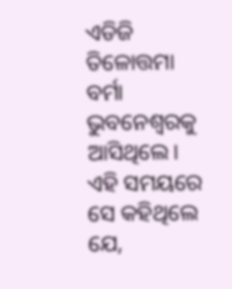ଏଡିଜି ତିଳୋତ୍ତମା ବର୍ମା ଭୁବନେଶ୍ୱରକୁ ଆସିଥିଲେ। ଏହି ସମୟରେ ସେ କହିଥିଲେ ଯେ,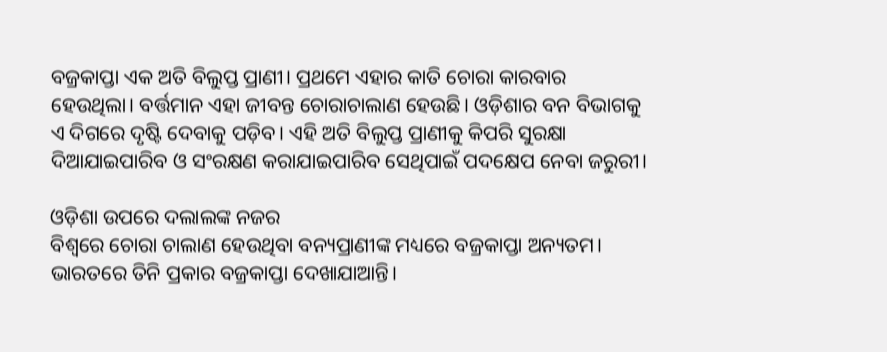ବଜ୍ରକାପ୍ତା ଏକ ଅତି ବିଲୁପ୍ତ ପ୍ରାଣୀ। ପ୍ରଥମେ ଏହାର କାତି ଚୋରା କାରବାର ହେଉଥିଲା। ବର୍ତ୍ତମାନ ଏହା ଜୀବନ୍ତ ଚୋରାଚାଲାଣ ହେଉଛି। ଓଡ଼ିଶାର ବନ ବିଭାଗକୁ ଏ ଦିଗରେ ଦୃଷ୍ଟି ଦେବାକୁ ପଡ଼ିବ। ଏହି ଅତି ବିଲୁପ୍ତ ପ୍ରାଣୀକୁ କିପରି ସୁରକ୍ଷା ଦିଆଯାଇପାରିବ ଓ ସଂରକ୍ଷଣ କରାଯାଇପାରିବ ସେଥିପାଇଁ ପଦକ୍ଷେପ ନେବା ଜରୁରୀ।

ଓଡ଼ିଶା ଉପରେ ଦଲାଲଙ୍କ ନଜର
ବିଶ୍ୱରେ ଚୋରା ଚାଲାଣ ହେଉଥିବା ବନ୍ୟପ୍ରାଣୀଙ୍କ ମଧ୍ୟରେ ବଜ୍ରକାପ୍ତା ଅନ୍ୟତମ। ଭାରତରେ ତିନି ପ୍ରକାର ବଜ୍ରକାପ୍ତା ଦେଖାଯାଆନ୍ତି।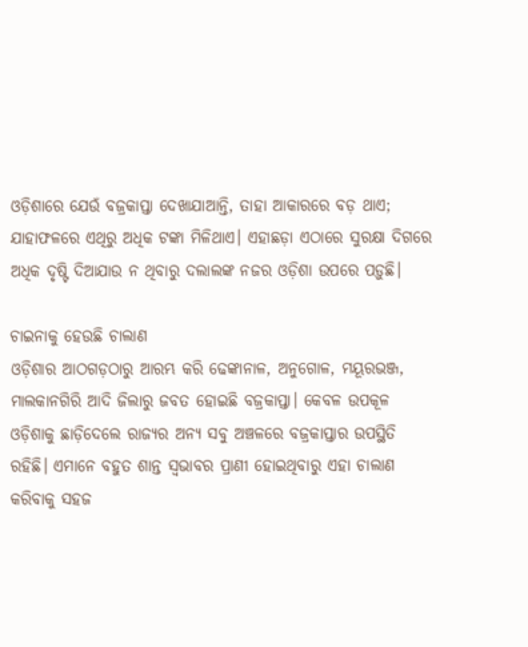ଓଡ଼ିଶାରେ ଯେଉଁ ବଜ୍ରକାପ୍ତା ଦେଖାଯାଆନ୍ତି, ତାହା ଆକାରରେ ବଡ଼ ଥାଏ; ଯାହାଫଳରେ ଏଥିରୁ ଅଧିକ ଟଙ୍କା ମିଳିଥାଏ। ଏହାଛଡ଼ା ଏଠାରେ ସୁରକ୍ଷା ଦିଗରେ ଅଧିକ ଦୃଷ୍ଟି ଦିଆଯାଉ ନ ଥିବାରୁ ଦଲାଲଙ୍କ ନଜର ଓଡ଼ିଶା ଉପରେ ପଡ଼ୁଛି।

ଚାଇନାକୁ ହେଉଛି ଚାଲାଣ
ଓଡ଼ିଶାର ଆଠଗଡ଼ଠାରୁ ଆରମ୍ଭ କରି ଢେଙ୍କାନାଳ, ଅନୁଗୋଳ, ମୟୂରଭଞ୍ଜ, ମାଲକାନଗିରି ଆଦି ଜିଲାରୁ ଜବତ ହୋଇଛି ବଜ୍ରକାପ୍ତା। କେବଳ ଉପକୂଳ ଓଡ଼ିଶାକୁ ଛାଡ଼ିଦେଲେ ରାଜ୍ୟର ଅନ୍ୟ ସବୁ ଅଞ୍ଚଳରେ ବଜ୍ରକାପ୍ତାର ଉପସ୍ଥିତି ରହିଛି। ଏମାନେ ବହୁତ ଶାନ୍ତ ସ୍ବଭାବର ପ୍ରାଣୀ ହୋଇଥିବାରୁ ଏହା ଚାଲାଣ କରିବାକୁ ସହଜ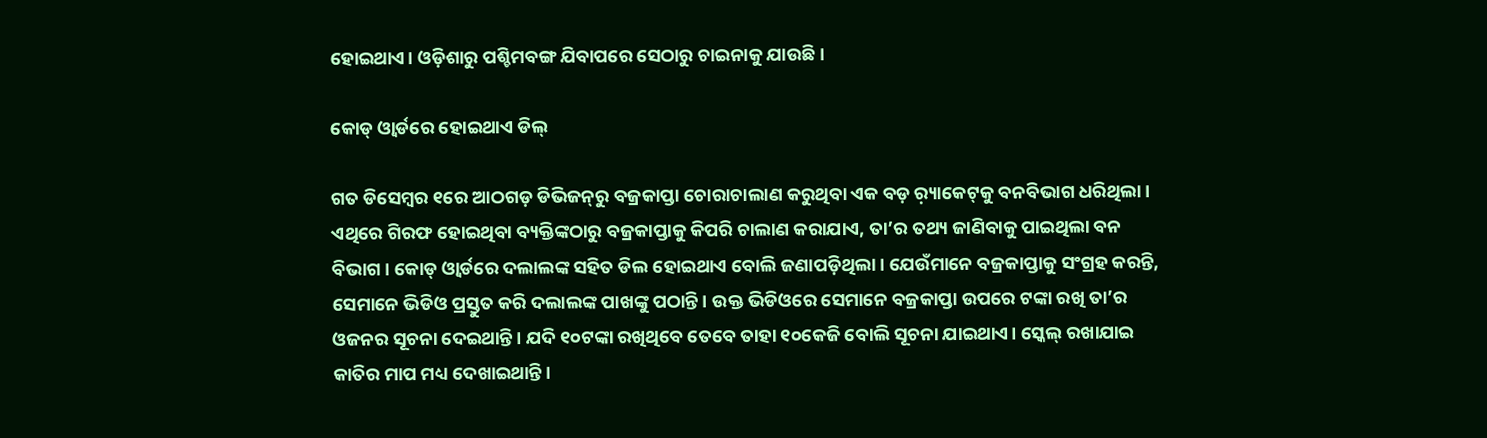ହୋଇଥାଏ। ଓଡ଼ିଶାରୁ ପଶ୍ଚିମବଙ୍ଗ ଯିବାପରେ ସେଠାରୁ ଚାଇନାକୁ ଯାଉଛି।

କୋଡ୍‌ ଓ୍ବାର୍ଡରେ ହୋଇଥାଏ ଡିଲ୍‌

ଗତ ଡିସେମ୍ବର ୧ରେ ଆଠଗଡ଼ ଡିଭିଜନ୍‌ରୁ ବଜ୍ରକାପ୍ତା ଚୋରାଚାଲାଣ କରୁଥିବା ଏକ ବଡ଼ ର଼୍ୟାକେଟ୍‌କୁ ବନବିଭାଗ ଧରିଥିଲା। ଏଥିରେ ଗିରଫ ହୋଇଥିବା ବ୍ୟକ୍ତିଙ୍କଠାରୁ ବଜ୍ରକାପ୍ତାକୁ କିପରି ଚାଲାଣ କରାଯାଏ, ତା’ର ତଥ୍ୟ ଜାଣିବାକୁ ପାଇଥିଲା ବନ ବିଭାଗ। କୋଡ୍‌ ଓ୍ବାର୍ଡରେ ଦଲାଲଙ୍କ ସହିତ ଡିଲ ହୋଇଥାଏ ବୋଲି ଜଣାପଡ଼ିଥିଲା। ଯେଉଁମାନେ ବଜ୍ରକାପ୍ତାକୁ ସଂଗ୍ରହ କରନ୍ତି, ସେମାନେ ଭିଡିଓ ପ୍ରସ୍ତୁତ କରି ଦଲାଲଙ୍କ ପାଖଙ୍କୁ ପଠାନ୍ତି। ଉକ୍ତ ଭିଡିଓରେ ସେମାନେ ବଜ୍ରକାପ୍ତା ଉପରେ ଟଙ୍କା ରଖି ତା’ର ଓଜନର ସୂଚନା ଦେଇଥାନ୍ତି। ଯଦି ୧୦ଟଙ୍କା ରଖିଥିବେ ତେବେ ତାହା ୧୦କେଜି ବୋଲି ସୂଚନା ଯାଇଥାଏ। ସ୍କେଲ୍‌ ରଖାଯାଇ କାତିର ମାପ ମଧ୍ୟ ଦେଖାଇଥାନ୍ତି।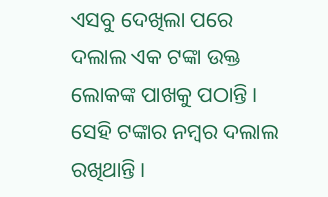ଏସବୁ ଦେଖିଲା ପରେ ଦଲାଲ ଏକ ଟଙ୍କା ଉକ୍ତ ଲୋକଙ୍କ ପାଖକୁ ପଠାନ୍ତି। ସେହି ଟଙ୍କାର ନମ୍ବର ଦଲାଲ ରଖିଥାନ୍ତି।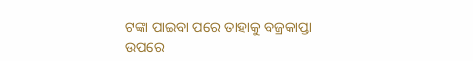ଟଙ୍କା ପାଇବା ପରେ ତାହାକୁ ବଜ୍ରକାପ୍ତା ଉପରେ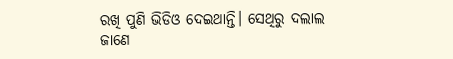ରଖି ପୁଣି ଭିଡିଓ ଦେଇଥାନ୍ତି। ସେଥିରୁ ଦଲାଲ ଜାଣେ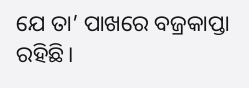ଯେ ତା’ ପାଖରେ ବଜ୍ରକାପ୍ତା ରହିଛି।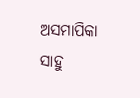ଅସମାପିକା ସାହୁ